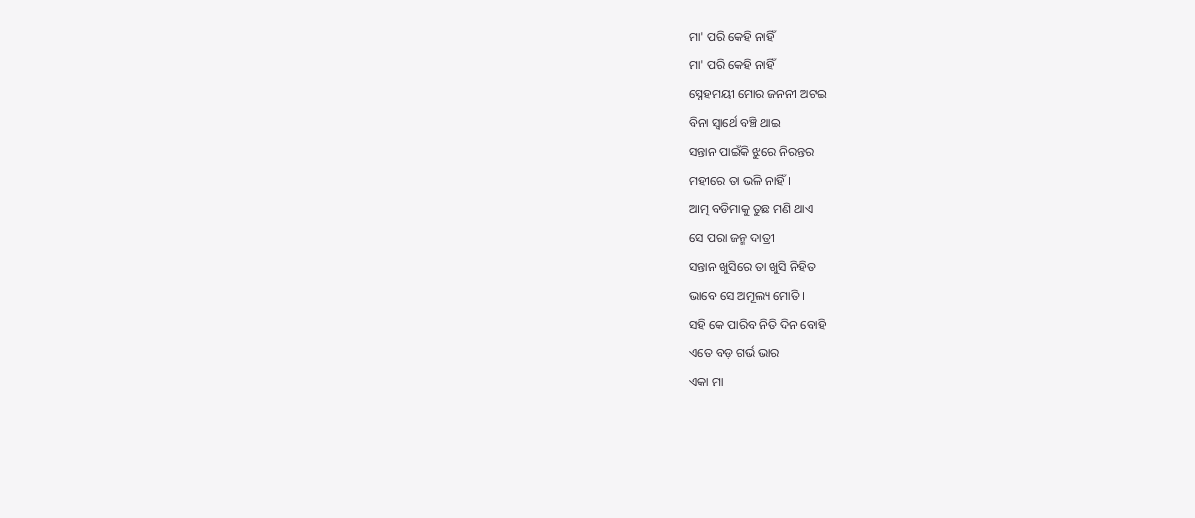ମା' ପରି କେହି ନାହିଁ
ମା' ପରି କେହି ନାହିଁ
ସ୍ନେହମୟୀ ମୋର ଜନନୀ ଅଟଇ
ବିନା ସ୍ଵାର୍ଥେ ବଞ୍ଚି ଥାଇ
ସନ୍ତାନ ପାଇଁକି ଝୁରେ ନିରନ୍ତର
ମହୀରେ ତା ଭଳି ନାହିଁ ।
ଆତ୍ମ ବଡିମାକୁ ତୁଛ ମଣି ଥାଏ
ସେ ପରା ଜନ୍ମ ଦାତ୍ରୀ
ସନ୍ତାନ ଖୁସିରେ ତା ଖୁସି ନିହିତ
ଭାବେ ସେ ଅମୂଲ୍ୟ ମୋତି ।
ସହି କେ ପାରିବ ନିତି ଦିନ ବୋହି
ଏତେ ବଡ଼ ଗର୍ଭ ଭାର
ଏକା ମା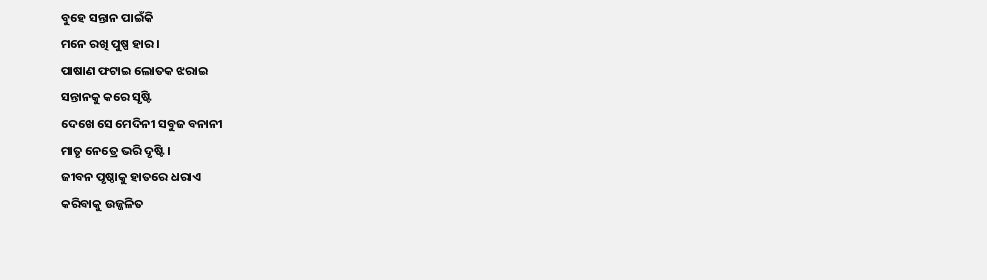ବୁହେ ସନ୍ତାନ ପାଇଁକି
ମନେ ରଖି ପୁଷ୍ପ ହାର ।
ପାଷାଣ ଫଟାଇ ଲୋତକ ଝରାଇ
ସନ୍ତାନକୁ କରେ ସୃଷ୍ଟି
ଦେଖେ ସେ ମେଦିନୀ ସବୁଜ ବନାନୀ
ମାତୃ ନେତ୍ରେ ଭରି ଦୃଷ୍ଟି ।
ଜୀବନ ପୃଷ୍ଠାକୁ ହାତରେ ଧରାଏ
କରିବାକୁ ଉଜ୍ଜଳିତ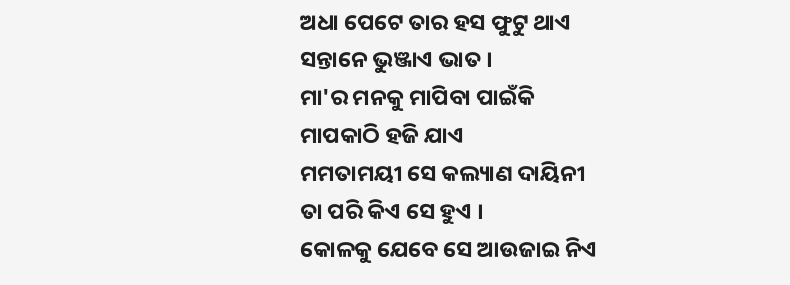ଅଧା ପେଟେ ତାର ହସ ଫୁଟୁ ଥାଏ
ସନ୍ତାନେ ଭୁଞ୍ଜାଏ ଭାତ ।
ମା'ର ମନକୁ ମାପିବା ପାଇଁକି
ମାପକାଠି ହଜି ଯାଏ
ମମତାମୟୀ ସେ କଲ୍ୟାଣ ଦାୟିନୀ
ତା ପରି କିଏ ସେ ହୁଏ ।
କୋଳକୁ ଯେବେ ସେ ଆଉଜାଇ ନିଏ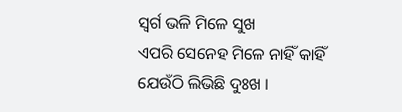ସ୍ବର୍ଗ ଭଳି ମିଳେ ସୁଖ
ଏପରି ସେନେହ ମିଳେ ନାହିଁ କାହିଁ
ଯେଉଁଠି ଲିଭିଛି ଦୁଃଖ ।